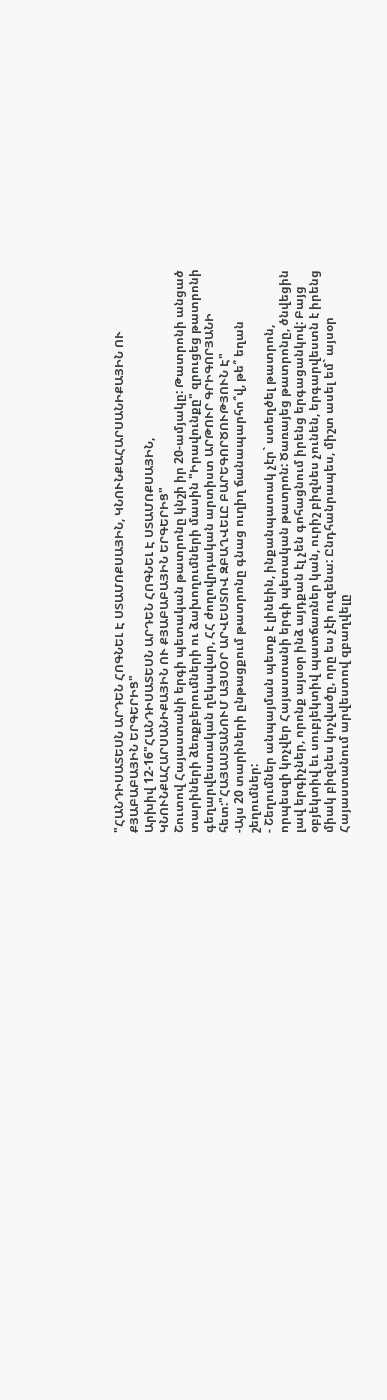"ՀԱՆԴԻՍԱՏԵՍՆ ԱՐԴԵՆ ՀՈԳՆԵԼ Է ՍՏԱՄՈՔՍԱՅԻՆ, ԿՆՈՒՆՔԱՀԱՐՍԱՆԻՔԱՅԻՆ ՈՒ ՔՅԱԲԱԲԱՅԻՆ ԵՐԳԵՐԻՑ"
Արխիվ 12-16"ՀԱՆԴԻՍԱՏԵՍՆ ԱՐԴԵՆ ՀՈԳՆԵԼ Է ՍՏԱՄՈՔՍԱՅԻՆ,
ԿՆՈՒՆՔԱՀԱՐՍԱՆԻՔԱՅԻՆ ՈՒ ՔՅԱԲԱԲԱՅԻՆ ԵՐԳԵՐԻՑ"
Շուտով Հայաստանի երգի պետական թատրոնը կնշի իր 20-ամյակը: Թատրոնի անցած տարիների ձեռքբերումների ու ձախողումների մասին "Իրավունքը" զրուցեց թատրոնի գեղարվեստական ղեկավար, ՀՀ ժողովրդական արտիստ ԱՐԹՈՒՐ ԳՐԻԳՈՐՅԱՆԻ հետ:"ՀԱՅԱՍՏԱՆՈՒՄ ԱՅՍՕՐ ԱՐՎԵՍՏՈՎ ԶԲԱՂՎԵԼԸ ԲԱՐԵԳՈՐԾՈՒԹՅՈՒՆ Է"
-Այս 20 տարիների ընթացքում թատրոնը գնաց ուղիղ ճանապարհո՞վ, թե՞ եղան շեղումներ:
- Շեղումներ անպայման պետք է լինեին, ինքանպատակ չէր` ստեղծել թատրոն, որպեսզի կոչվեր Հայաստանի երգի պետական թատրոն: Ծառայեց թատրոնը, ծնվեցին լավ երգիչներ, որոնք այսօր ինձ այդքան էլ չեն գոհացնում իրենց երգացանկով: Բայց օբյեկտիվ եւ սուբյեկտիվ պատճառներ կան, ուրիշ բիզնես չունեն, երգարվեստն է իրենց միակ բիզնես կոչվածը, որը ես չէի ուզենա: Ընդհանրապես, միշտ ասել եմ` այսօր Հայաստանում արվեստով զբաղվելը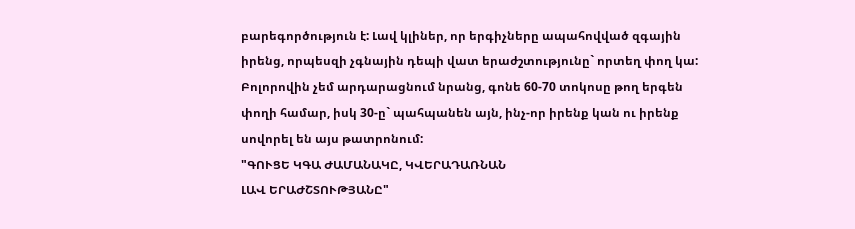բարեգործություն է: Լավ կլիներ, որ երգիչները ապահովված զգային իրենց, որպեսզի չգնային դեպի վատ երաժշտությունը` որտեղ փող կա: Բոլորովին չեմ արդարացնում նրանց, գոնե 60-70 տոկոսը թող երգեն փողի համար, իսկ 30-ը` պահպանեն այն, ինչ-որ իրենք կան ու իրենք սովորել են այս թատրոնում:
"ԳՈՒՑԵ ԿԳԱ ԺԱՄԱՆԱԿԸ, ԿՎԵՐԱԴԱՌՆԱՆ
ԼԱՎ ԵՐԱԺՇՏՈՒԹՅԱՆԸ"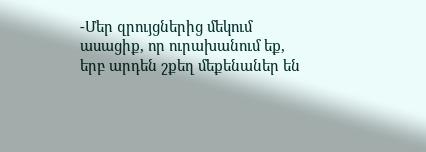-Մեր զրույցներից մեկում ասացիք, որ ուրախանում եք, երբ արդեն շքեղ մեքենաներ են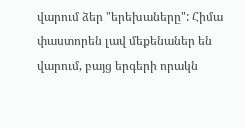վարում ձեր "երեխաները": Հիմա փաստորեն լավ մեքենաներ են վարում, բայց երգերի որակն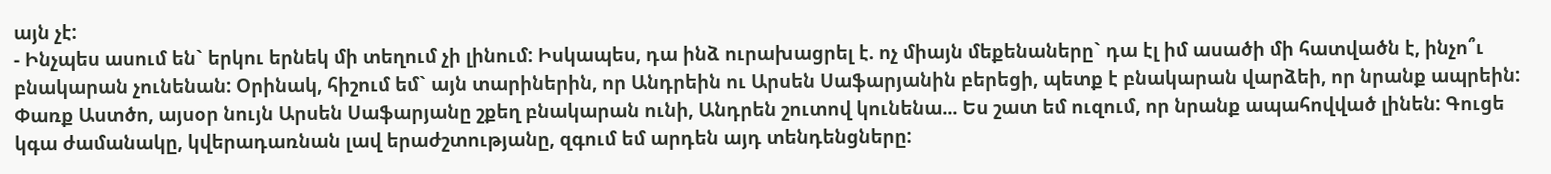այն չէ:
- Ինչպես ասում են` երկու երնեկ մի տեղում չի լինում: Իսկապես, դա ինձ ուրախացրել է. ոչ միայն մեքենաները` դա էլ իմ ասածի մի հատվածն է, ինչո՞ւ բնակարան չունենան: Օրինակ, հիշում եմ` այն տարիներին, որ Անդրեին ու Արսեն Սաֆարյանին բերեցի, պետք է բնակարան վարձեի, որ նրանք ապրեին: Փառք Աստծո, այսօր նույն Արսեն Սաֆարյանը շքեղ բնակարան ունի, Անդրեն շուտով կունենա... Ես շատ եմ ուզում, որ նրանք ապահովված լինեն: Գուցե կգա ժամանակը, կվերադառնան լավ երաժշտությանը, զգում եմ արդեն այդ տենդենցները: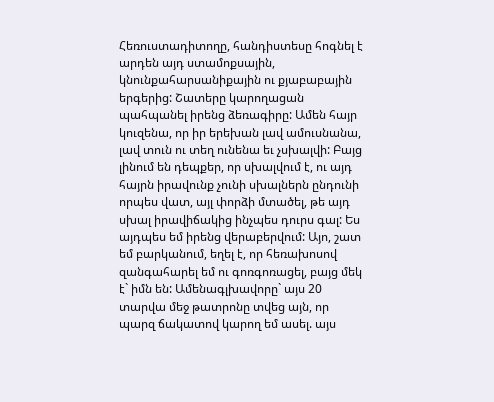Հեռուստադիտողը, հանդիստեսը հոգնել է արդեն այդ ստամոքսային, կնունքահարսանիքային ու քյաբաբային երգերից: Շատերը կարողացան պահպանել իրենց ձեռագիրը: Ամեն հայր կուզենա, որ իր երեխան լավ ամուսնանա, լավ տուն ու տեղ ունենա եւ չսխալվի: Բայց լինում են դեպքեր, որ սխալվում է, ու այդ հայրն իրավունք չունի սխալներն ընդունի որպես վատ, այլ փորձի մտածել, թե այդ սխալ իրավիճակից ինչպես դուրս գալ: Ես այդպես եմ իրենց վերաբերվում: Այո, շատ եմ բարկանում, եղել է, որ հեռախոսով զանգահարել եմ ու գոռգոռացել, բայց մեկ է` իմն են: Ամենագլխավորը` այս 20 տարվա մեջ թատրոնը տվեց այն, որ պարզ ճակատով կարող եմ ասել. այս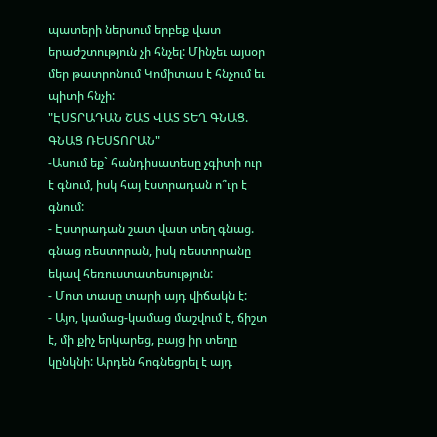պատերի ներսում երբեք վատ երաժշտություն չի հնչել: Մինչեւ այսօր մեր թատրոնում Կոմիտաս է հնչում եւ պիտի հնչի:
"ԷՍՏՐԱԴԱՆ ՇԱՏ ՎԱՏ ՏԵՂ ԳՆԱՑ. ԳՆԱՑ ՌԵՍՏՈՐԱՆ"
-Ասում եք` հանդիսատեսը չգիտի ուր է գնում, իսկ հայ էստրադան ո՞ւր է գնում:
- Էստրադան շատ վատ տեղ գնաց. գնաց ռեստորան, իսկ ռեստորանը եկավ հեռուստատեսություն:
- Մոտ տասը տարի այդ վիճակն է:
- Այո, կամաց-կամաց մաշվում է, ճիշտ է, մի քիչ երկարեց, բայց իր տեղը կընկնի: Արդեն հոգնեցրել է այդ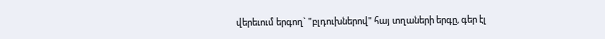վերեւում երգող` "բլդուխներով" հայ տղաների երգը, գեր էլ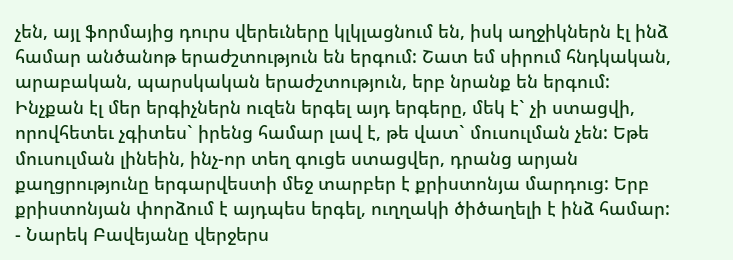չեն, այլ ֆորմայից դուրս վերեւները կլկլացնում են, իսկ աղջիկներն էլ ինձ համար անծանոթ երաժշտություն են երգում: Շատ եմ սիրում հնդկական, արաբական, պարսկական երաժշտություն, երբ նրանք են երգում: Ինչքան էլ մեր երգիչներն ուզեն երգել այդ երգերը, մեկ է` չի ստացվի, որովհետեւ չգիտես` իրենց համար լավ է, թե վատ` մուսուլման չեն: Եթե մուսուլման լինեին, ինչ-որ տեղ գուցե ստացվեր, դրանց արյան քաղցրությունը երգարվեստի մեջ տարբեր է քրիստոնյա մարդուց: Երբ քրիստոնյան փորձում է այդպես երգել, ուղղակի ծիծաղելի է ինձ համար:
- Նարեկ Բավեյանը վերջերս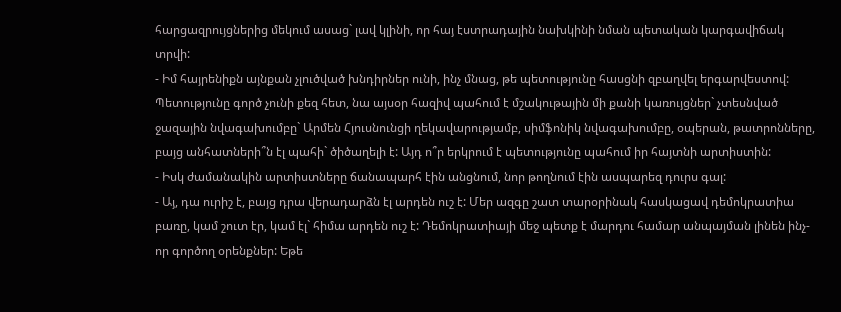հարցազրույցներից մեկում ասաց` լավ կլինի, որ հայ էստրադային նախկինի նման պետական կարգավիճակ տրվի:
- Իմ հայրենիքն այնքան չլուծված խնդիրներ ունի, ինչ մնաց, թե պետությունը հասցնի զբաղվել երգարվեստով: Պետությունը գործ չունի քեզ հետ, նա այսօր հազիվ պահում է մշակութային մի քանի կառույցներ` չտեսնված ջազային նվագախումբը` Արմեն Հյուսնունցի ղեկավարությամբ, սիմֆոնիկ նվագախումբը, օպերան, թատրոնները, բայց անհատների՞ն էլ պահի` ծիծաղելի է: Այդ ո՞ր երկրում է պետությունը պահում իր հայտնի արտիստին:
- Իսկ ժամանակին արտիստները ճանապարհ էին անցնում, նոր թողնում էին ասպարեզ դուրս գալ:
- Այ, դա ուրիշ է, բայց դրա վերադարձն էլ արդեն ուշ է: Մեր ազգը շատ տարօրինակ հասկացավ դեմոկրատիա բառը, կամ շուտ էր, կամ էլ` հիմա արդեն ուշ է: Դեմոկրատիայի մեջ պետք է մարդու համար անպայման լինեն ինչ-որ գործող օրենքներ: Եթե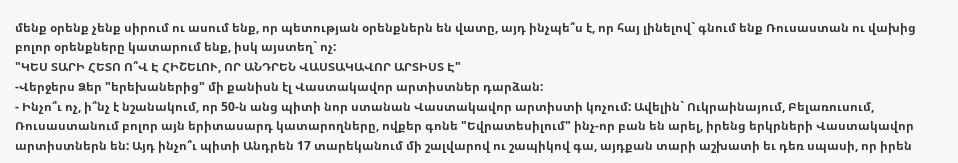մենք օրենք չենք սիրում ու ասում ենք, որ պետության օրենքներն են վատը, այդ ինչպե՞ս է, որ հայ լինելով` գնում ենք Ռուսաստան ու վախից բոլոր օրենքները կատարում ենք, իսկ այստեղ` ոչ:
"ԿԵՍ ՏԱՐԻ ՀԵՏՈ Ո՞Վ Է ՀԻՇԵԼՈՒ, ՈՐ ԱՆԴՐԵՆ ՎԱՍՏԱԿԱՎՈՐ ԱՐՏԻՍՏ Է"
-Վերջերս Ձեր "երեխաներից" մի քանիսն էլ Վաստակավոր արտիստներ դարձան:
- Ինչո՞ւ ոչ, ի՞նչ է նշանակում, որ 50-ն անց պիտի նոր ստանան Վաստակավոր արտիստի կոչում: Ավելին` Ուկրաինայում, Բելառուսում, Ռուսաստանում բոլոր այն երիտասարդ կատարողները, ովքեր գոնե "Եվրատեսիլում" ինչ-որ բան են արել, իրենց երկրների Վաստակավոր արտիստներն են: Այդ ինչո՞ւ պիտի Անդրեն 17 տարեկանում մի շալվարով ու շապիկով գա, այդքան տարի աշխատի եւ դեռ սպասի, որ իրեն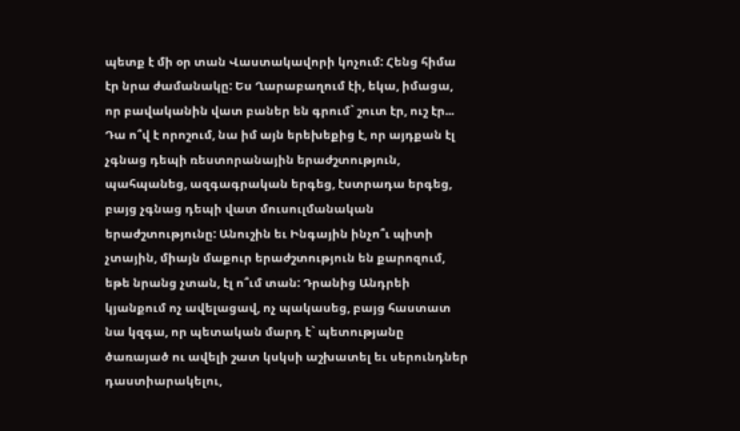պետք է մի օր տան Վաստակավորի կոչում: Հենց հիմա էր նրա ժամանակը: Ես Ղարաբաղում էի, եկա, իմացա, որ բավականին վատ բաներ են գրում` շուտ էր, ուշ էր... Դա ո՞վ է որոշում, նա իմ այն երեխեքից է, որ այդքան էլ չգնաց դեպի ռեստորանային երաժշտություն, պահպանեց, ազգագրական երգեց, էստրադա երգեց, բայց չգնաց դեպի վատ մուսուլմանական երաժշտությունը: Անուշին եւ Ինգային ինչո՞ւ պիտի չտային, միայն մաքուր երաժշտություն են քարոզում, եթե նրանց չտան, էլ ո՞ւմ տան: Դրանից Անդրեի կյանքում ոչ ավելացավ, ոչ պակասեց, բայց հաստատ նա կզգա, որ պետական մարդ է` պետությանը ծառայած ու ավելի շատ կսկսի աշխատել եւ սերունդներ դաստիարակելու,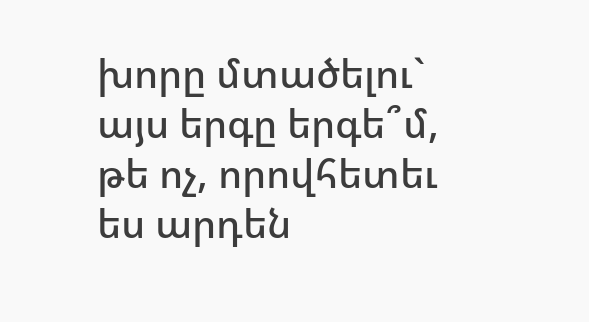խորը մտածելու` այս երգը երգե՞մ, թե ոչ, որովհետեւ ես արդեն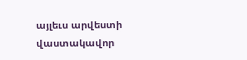այլեւս արվեստի վաստակավոր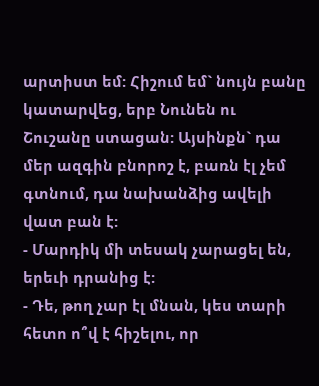արտիստ եմ: Հիշում եմ` նույն բանը կատարվեց, երբ Նունեն ու Շուշանը ստացան: Այսինքն` դա մեր ազգին բնորոշ է, բառն էլ չեմ գտնում, դա նախանձից ավելի վատ բան է:
- Մարդիկ մի տեսակ չարացել են, երեւի դրանից է:
- Դե, թող չար էլ մնան, կես տարի հետո ո՞վ է հիշելու, որ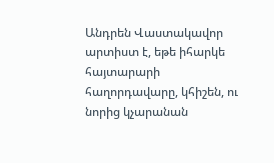Անդրեն Վաստակավոր արտիստ է, եթե իհարկե հայտարարի հաղորդավարը, կհիշեն, ու նորից կչարանան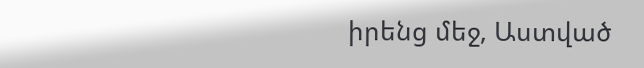իրենց մեջ, Աստված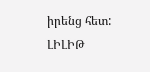իրենց հետ:
ԼԻԼԻԹ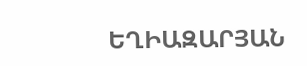ԵՂԻԱԶԱՐՅԱՆ